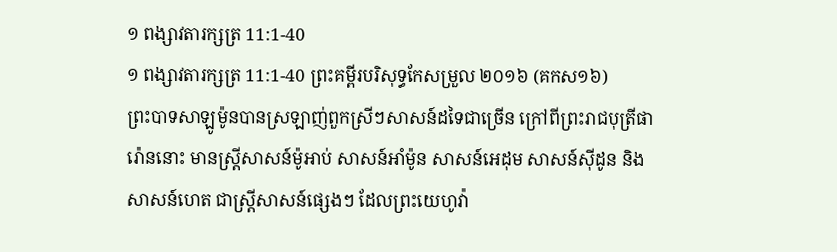១ ពង្សាវតារក្សត្រ 11:1-40
១ ពង្សាវតារក្សត្រ 11:1-40 ព្រះគម្ពីរបរិសុទ្ធកែសម្រួល ២០១៦ (គកស១៦)
ព្រះបាទសាឡូម៉ូនបានស្រឡាញ់ពួកស្រីៗសាសន៍ដទៃជាច្រើន ក្រៅពីព្រះរាជបុត្រីផារ៉ោននោះ មានស្ត្រីសាសន៍ម៉ូអាប់ សាសន៍អាំម៉ូន សាសន៍អេដុម សាសន៍ស៊ីដូន និងសាសន៍ហេត ជាស្ត្រីសាសន៍ផ្សេងៗ ដែលព្រះយេហូវ៉ា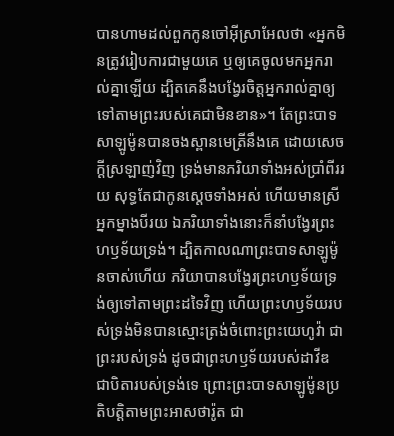បានហាមដល់ពួកកូនចៅអ៊ីស្រាអែលថា «អ្នកមិនត្រូវរៀបការជាមួយគេ ឬឲ្យគេចូលមកអ្នករាល់គ្នាឡើយ ដ្បិតគេនឹងបង្វែរចិត្តអ្នករាល់គ្នាឲ្យទៅតាមព្រះរបស់គេជាមិនខាន»។ តែព្រះបាទសាឡូម៉ូនបានចងស្ពានមេត្រីនឹងគេ ដោយសេចក្ដីស្រឡាញ់វិញ ទ្រង់មានភរិយាទាំងអស់ប្រាំពីររយ សុទ្ធតែជាកូនស្តេចទាំងអស់ ហើយមានស្រីអ្នកម្នាងបីរយ ឯភរិយាទាំងនោះក៏នាំបង្វែរព្រះហឫទ័យទ្រង់។ ដ្បិតកាលណាព្រះបាទសាឡូម៉ូនចាស់ហើយ ភរិយាបានបង្វែរព្រះហឫទ័យទ្រង់ឲ្យទៅតាមព្រះដទៃវិញ ហើយព្រះហឫទ័យរបស់ទ្រង់មិនបានស្មោះត្រង់ចំពោះព្រះយេហូវ៉ា ជាព្រះរបស់ទ្រង់ ដូចជាព្រះហឫទ័យរបស់ដាវីឌ ជាបិតារបស់ទ្រង់ទេ ព្រោះព្រះបាទសាឡូម៉ូនប្រតិបត្តិតាមព្រះអាសថារ៉ូត ជា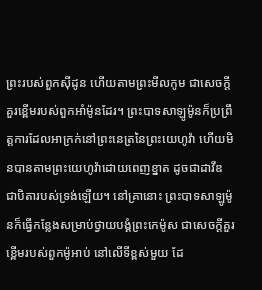ព្រះរបស់ពួកស៊ីដូន ហើយតាមព្រះមីលកូម ជាសេចក្ដីគួរខ្ពើមរបស់ពួកអាំម៉ូនដែរ។ ព្រះបាទសាឡូម៉ូនក៏ប្រព្រឹត្តការដែលអាក្រក់នៅព្រះនេត្រនៃព្រះយេហូវ៉ា ហើយមិនបានតាមព្រះយេហូវ៉ាដោយពេញខ្នាត ដូចជាដាវីឌ ជាបិតារបស់ទ្រង់ឡើយ។ នៅគ្រានោះ ព្រះបាទសាឡូម៉ូនក៏ធ្វើកន្លែងសម្រាប់ថ្វាយបង្គំព្រះកេម៉ូស ជាសេចក្ដីគួរខ្ពើមរបស់ពួកម៉ូអាប់ នៅលើទីខ្ពស់មួយ ដែ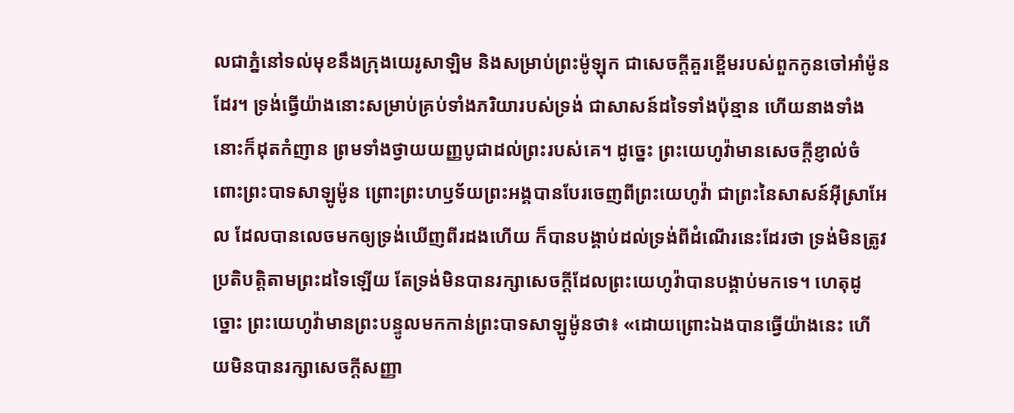លជាភ្នំនៅទល់មុខនឹងក្រុងយេរូសាឡិម និងសម្រាប់ព្រះម៉ូឡុក ជាសេចក្ដីគួរខ្ពើមរបស់ពួកកូនចៅអាំម៉ូនដែរ។ ទ្រង់ធ្វើយ៉ាងនោះសម្រាប់គ្រប់ទាំងភរិយារបស់ទ្រង់ ជាសាសន៍ដទៃទាំងប៉ុន្មាន ហើយនាងទាំងនោះក៏ដុតកំញាន ព្រមទាំងថ្វាយយញ្ញបូជាដល់ព្រះរបស់គេ។ ដូច្នេះ ព្រះយេហូវ៉ាមានសេចក្ដីខ្ញាល់ចំពោះព្រះបាទសាឡូម៉ូន ព្រោះព្រះហឫទ័យព្រះអង្គបានបែរចេញពីព្រះយេហូវ៉ា ជាព្រះនៃសាសន៍អ៊ីស្រាអែល ដែលបានលេចមកឲ្យទ្រង់ឃើញពីរដងហើយ ក៏បានបង្គាប់ដល់ទ្រង់ពីដំណើរនេះដែរថា ទ្រង់មិនត្រូវប្រតិបត្តិតាមព្រះដទៃឡើយ តែទ្រង់មិនបានរក្សាសេចក្ដីដែលព្រះយេហូវ៉ាបានបង្គាប់មកទេ។ ហេតុដូច្នោះ ព្រះយេហូវ៉ាមានព្រះបន្ទូលមកកាន់ព្រះបាទសាឡូម៉ូនថា៖ «ដោយព្រោះឯងបានធ្វើយ៉ាងនេះ ហើយមិនបានរក្សាសេចក្ដីសញ្ញា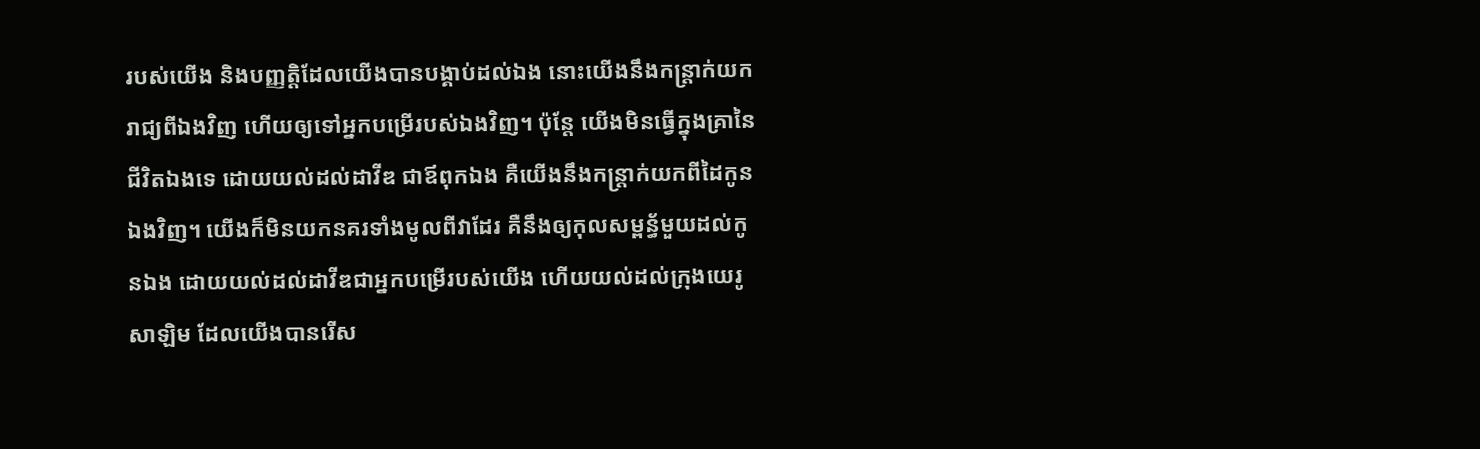របស់យើង និងបញ្ញត្តិដែលយើងបានបង្គាប់ដល់ឯង នោះយើងនឹងកន្ត្រាក់យករាជ្យពីឯងវិញ ហើយឲ្យទៅអ្នកបម្រើរបស់ឯងវិញ។ ប៉ុន្តែ យើងមិនធ្វើក្នុងគ្រានៃជីវិតឯងទេ ដោយយល់ដល់ដាវីឌ ជាឪពុកឯង គឺយើងនឹងកន្ត្រាក់យកពីដៃកូនឯងវិញ។ យើងក៏មិនយកនគរទាំងមូលពីវាដែរ គឺនឹងឲ្យកុលសម្ពន័្ធមួយដល់កូនឯង ដោយយល់ដល់ដាវីឌជាអ្នកបម្រើរបស់យើង ហើយយល់ដល់ក្រុងយេរូសាឡិម ដែលយើងបានរើស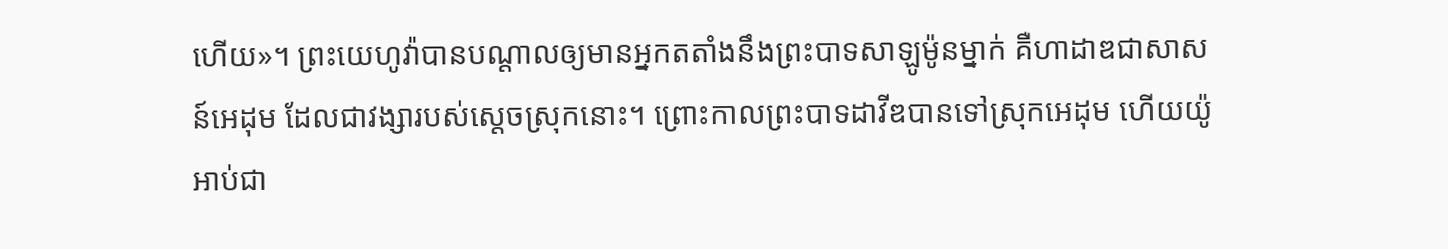ហើយ»។ ព្រះយេហូវ៉ាបានបណ្ដាលឲ្យមានអ្នកតតាំងនឹងព្រះបាទសាឡូម៉ូនម្នាក់ គឺហាដាឌជាសាសន៍អេដុម ដែលជាវង្សារបស់ស្តេចស្រុកនោះ។ ព្រោះកាលព្រះបាទដាវីឌបានទៅស្រុកអេដុម ហើយយ៉ូអាប់ជា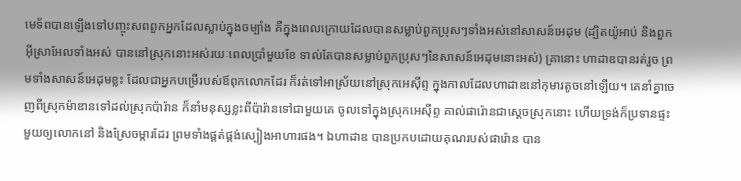មេទ័ពបានឡើងទៅបញ្ចុះសពពួកអ្នកដែលស្លាប់ក្នុងចម្បាំង គឺក្នុងពេលក្រោយដែលបានសម្លាប់ពួកប្រុសៗទាំងអស់នៅសាសន៍អេដុម (ដ្បិតយ៉ូអាប់ និងពួកអ៊ីស្រាអែលទាំងអស់ បាននៅស្រុកនោះអស់រយៈពេលប្រាំមួយខែ ទាល់តែបានសម្លាប់ពួកប្រុសៗនៃសាសន៍អេដុមនោះអស់) គ្រានោះ ហាដាឌបានរត់រួច ព្រមទាំងសាសន៍អេដុមខ្លះ ដែលជាអ្នកបម្រើរបស់ឪពុកលោកដែរ ក៏រត់ទៅអាស្រ័យនៅស្រុកអេស៊ីព្ទ ក្នុងកាលដែលហាដាឌនៅកុមារតូចនៅឡើយ។ គេនាំគ្នាចេញពីស្រុកម៉ាឌានទៅដល់ស្រុកប៉ារ៉ាន ក៏នាំមនុស្សខ្លះពីប៉ារ៉ានទៅជាមួយគេ ចូលទៅក្នុងស្រុកអេស៊ីព្ទ គាល់ផារ៉ោនជាស្តេចស្រុកនោះ ហើយទ្រង់ក៏ប្រទានផ្ទះមួយឲ្យលោកនៅ និងស្រែចម្ការដែរ ព្រមទាំងផ្គត់ផ្គង់ស្បៀងអាហារផង។ ឯហាដាឌ បានប្រកបដោយគុណរបស់ផារ៉ោន បាន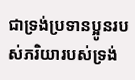ជាទ្រង់ប្រទានប្អូនរបស់ភរិយារបស់ទ្រង់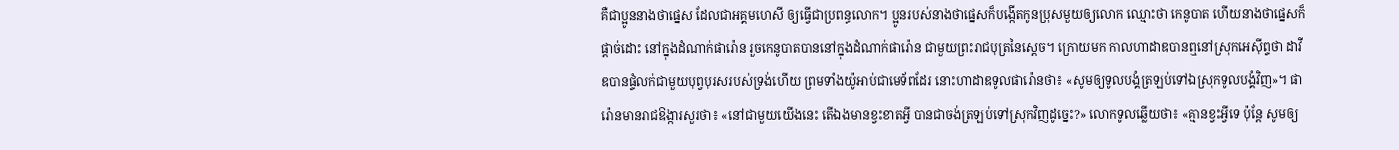គឺជាប្អូននាងថាផ្នេស ដែលជាអគ្គមហេសី ឲ្យធ្វើជាប្រពន្ធលោក។ ប្អូនរបស់នាងថាផ្នេសក៏បង្កើតកូនប្រុសមួយឲ្យលោក ឈ្មោះថា កេនូបាត ហើយនាងថាផ្នេសក៏ផ្តាច់ដោះ នៅក្នុងដំណាក់ផារ៉ោន រួចកេនូបាតបាននៅក្នុងដំណាក់ផារ៉ោន ជាមួយព្រះរាជបុត្រនៃស្តេច។ ក្រោយមក កាលហាដាឌបានឮនៅស្រុកអេស៊ីព្ទថា ដាវីឌបានផ្ទំលក់ជាមួយបុព្វបុរសរបស់ទ្រង់ហើយ ព្រមទាំងយ៉ូអាប់ជាមេទ័ពដែរ នោះហាដាឌទូលផារ៉ោនថា៖ «សូមឲ្យទូលបង្គំត្រឡប់ទៅឯស្រុកទូលបង្គំវិញ»។ ផារ៉ោនមានរាជឱង្ការសួរថា៖ «នៅជាមួយយើងនេះ តើឯងមានខ្វះខាតអ្វី បានជាចង់ត្រឡប់ទៅស្រុកវិញដូច្នេះ?» លោកទូលឆ្លើយថា៖ «គ្មានខ្វះអ្វីទេ ប៉ុន្តែ សូមឲ្យ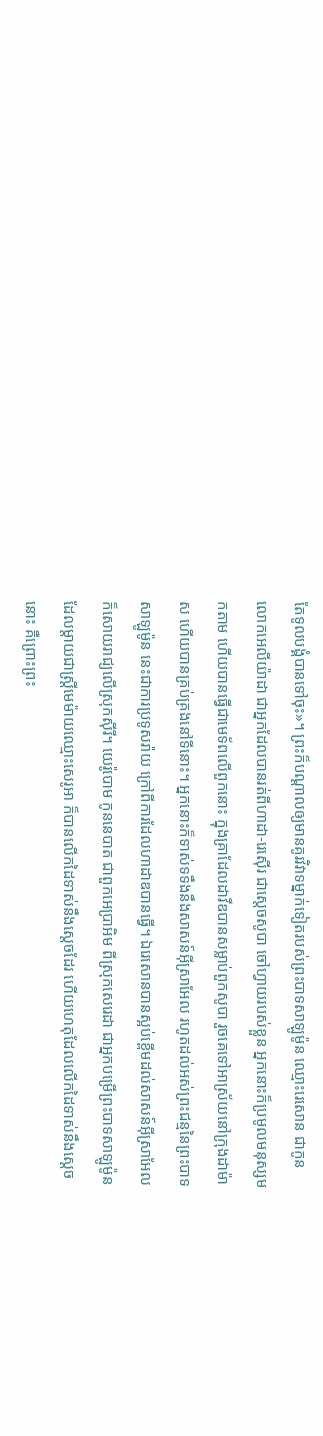តែទូលបង្គំបានទៅចុះ»។ ព្រះក៏បណ្ដាលឲ្យមានគូរវិវាទម្នាក់ទៀតរបស់ព្រះបាទសាឡូម៉ូន ឈ្មោះរេសោន ជាកូនលោកអេលីយ៉ាដា ជាអ្នកដែលបានរត់ពីហាដា-រេស៊ើរ ជាស្តេចសូបា ចៅហ្វាយរបស់ខ្លួន អ្នកនោះក៏ប្រមូលមនុស្សមកតាម ហើយបានធ្វើជាមេទ័ពលើពួកនោះ ក្នុងគ្រាដែលដាវីឌបានសម្លាប់ពួកសូបា រួចគេទៅអាស្រ័យនៅក្រុងដាម៉ាស ហើយបានគ្រប់គ្រងនៅទីនោះ។ អ្នកនោះក៏ទាស់ទទឹងនឹងសាសន៍អ៊ីស្រាអែល រហូតដល់អស់ព្រះជន្មនៃព្រះបាទសាឡូម៉ូន នេះជាការប្រទូសរ៉ាយ ក្រៅពីការដែលហាដាឌបានធ្វើ។ ឯរេសោនបានស្អប់ខ្ពើមដល់សាសន៍អ៊ីស្រាអែល ក៏សោយរាជ្យលើស្រុកស៊ីរី។ យេរ៉ូបោម កូននេបាត ជាពួកអេប្រាអិម ពីស្រុកសេរេដា ជាអ្នកបម្រើព្រះបាទសាឡូម៉ូន ដែលម្តាយជាស្ត្រីមេម៉ាយឈ្មោះសេរូអា ក៏បានលើកដៃទាស់នឹងស្តេចដែរ ហើយហេតុដែលលើកដៃទាស់នឹងស្តេចនោះ គឺព្រោះព្រះ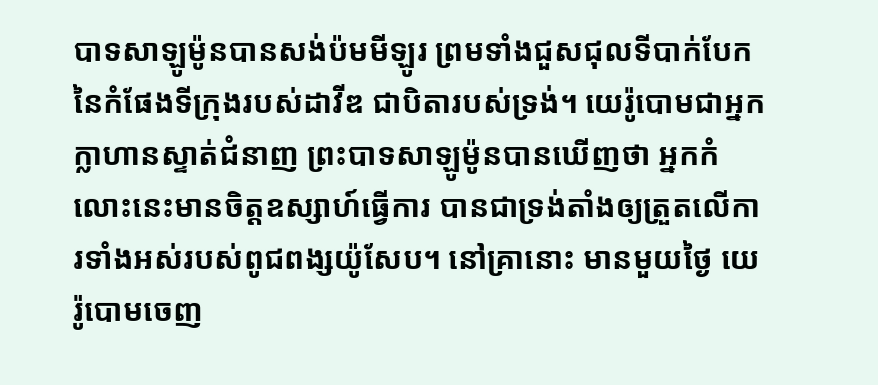បាទសាឡូម៉ូនបានសង់ប៉មមីឡូរ ព្រមទាំងជួសជុលទីបាក់បែកនៃកំផែងទីក្រុងរបស់ដាវីឌ ជាបិតារបស់ទ្រង់។ យេរ៉ូបោមជាអ្នកក្លាហានស្ទាត់ជំនាញ ព្រះបាទសាឡូម៉ូនបានឃើញថា អ្នកកំលោះនេះមានចិត្តឧស្សាហ៍ធ្វើការ បានជាទ្រង់តាំងឲ្យត្រួតលើការទាំងអស់របស់ពូជពង្សយ៉ូសែប។ នៅគ្រានោះ មានមួយថ្ងៃ យេរ៉ូបោមចេញ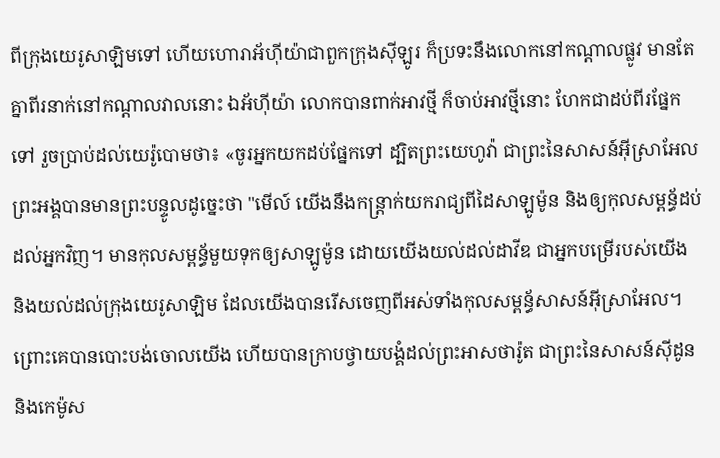ពីក្រុងយេរូសាឡិមទៅ ហើយហោរាអ័ហ៊ីយ៉ាជាពួកក្រុងស៊ីឡូរ ក៏ប្រទះនឹងលោកនៅកណ្ដាលផ្លូវ មានតែគ្នាពីរនាក់នៅកណ្ដាលវាលនោះ ឯអ័ហ៊ីយ៉ា លោកបានពាក់អាវថ្មី ក៏ចាប់អាវថ្មីនោះ ហែកជាដប់ពីរផ្នែកទៅ រួចប្រាប់ដល់យេរ៉ូបោមថា៖ «ចូរអ្នកយកដប់ផ្នែកទៅ ដ្បិតព្រះយេហូវ៉ា ជាព្រះនៃសាសន៍អ៊ីស្រាអែល ព្រះអង្គបានមានព្រះបន្ទូលដូច្នេះថា "មើល៍ យើងនឹងកន្ត្រាក់យករាជ្យពីដៃសាឡូម៉ូន និងឲ្យកុលសម្ពន័្ធដប់ដល់អ្នកវិញ។ មានកុលសម្ពន័្ធមួយទុកឲ្យសាឡូម៉ូន ដោយយើងយល់ដល់ដាវីឌ ជាអ្នកបម្រើរបស់យើង និងយល់ដល់ក្រុងយេរូសាឡិម ដែលយើងបានរើសចេញពីអស់ទាំងកុលសម្ពន័្ធសាសន៍អ៊ីស្រាអែល។ ព្រោះគេបានបោះបង់ចោលយើង ហើយបានក្រាបថ្វាយបង្គំដល់ព្រះអាសថារ៉ូត ជាព្រះនៃសាសន៍ស៊ីដូន និងកេម៉ូស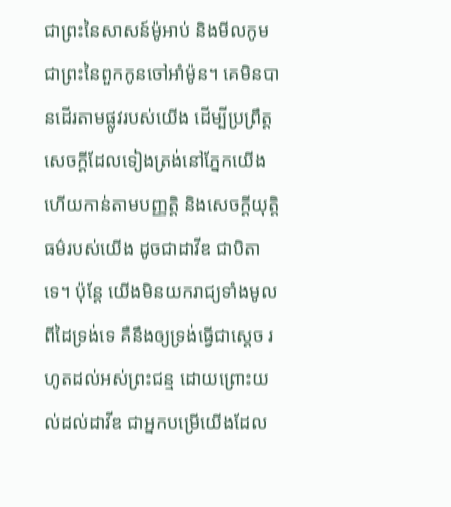ជាព្រះនៃសាសន៍ម៉ូអាប់ និងមីលកូម ជាព្រះនៃពួកកូនចៅអាំម៉ូន។ គេមិនបានដើរតាមផ្លូវរបស់យើង ដើម្បីប្រព្រឹត្តសេចក្ដីដែលទៀងត្រង់នៅភ្នែកយើង ហើយកាន់តាមបញ្ញត្តិ និងសេចក្ដីយុត្តិធម៌របស់យើង ដូចជាដាវីឌ ជាបិតាទេ។ ប៉ុន្តែ យើងមិនយករាជ្យទាំងមូលពីដៃទ្រង់ទេ គឺនឹងឲ្យទ្រង់ធ្វើជាស្តេច រហូតដល់អស់ព្រះជន្ម ដោយព្រោះយល់ដល់ដាវីឌ ជាអ្នកបម្រើយើងដែល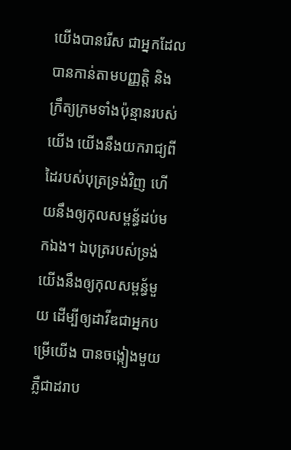យើងបានរើស ជាអ្នកដែលបានកាន់តាមបញ្ញត្តិ និងក្រឹត្យក្រមទាំងប៉ុន្មានរបស់យើង យើងនឹងយករាជ្យពីដៃរបស់បុត្រទ្រង់វិញ ហើយនឹងឲ្យកុលសម្ពន័្ធដប់មកឯង។ ឯបុត្ររបស់ទ្រង់ យើងនឹងឲ្យកុលសម្ពន័្ធមួយ ដើម្បីឲ្យដាវីឌជាអ្នកបម្រើយើង បានចង្កៀងមួយភ្លឺជាដរាប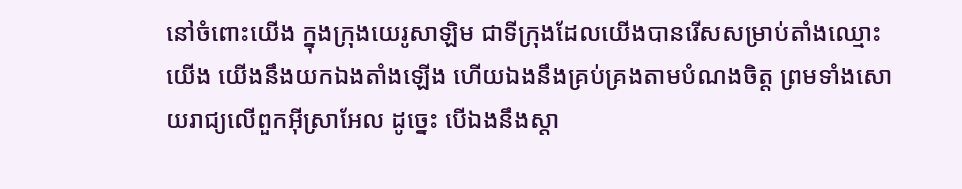នៅចំពោះយើង ក្នុងក្រុងយេរូសាឡិម ជាទីក្រុងដែលយើងបានរើសសម្រាប់តាំងឈ្មោះយើង យើងនឹងយកឯងតាំងឡើង ហើយឯងនឹងគ្រប់គ្រងតាមបំណងចិត្ត ព្រមទាំងសោយរាជ្យលើពួកអ៊ីស្រាអែល ដូច្នេះ បើឯងនឹងស្តា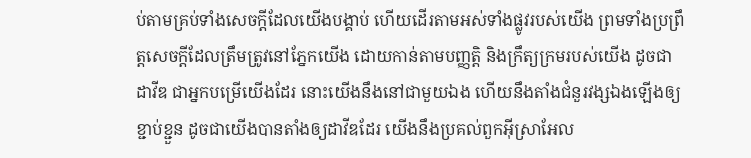ប់តាមគ្រប់ទាំងសេចក្ដីដែលយើងបង្គាប់ ហើយដើរតាមអស់ទាំងផ្លូវរបស់យើង ព្រមទាំងប្រព្រឹត្តសេចក្ដីដែលត្រឹមត្រូវនៅភ្នែកយើង ដោយកាន់តាមបញ្ញត្តិ និងក្រឹត្យក្រមរបស់យើង ដូចជាដាវីឌ ជាអ្នកបម្រើយើងដែរ នោះយើងនឹងនៅជាមួយឯង ហើយនឹងតាំងជំនួរវង្សឯងឡើងឲ្យខ្ជាប់ខ្ជួន ដូចជាយើងបានតាំងឲ្យដាវីឌដែរ យើងនឹងប្រគល់ពួកអ៊ីស្រាអែល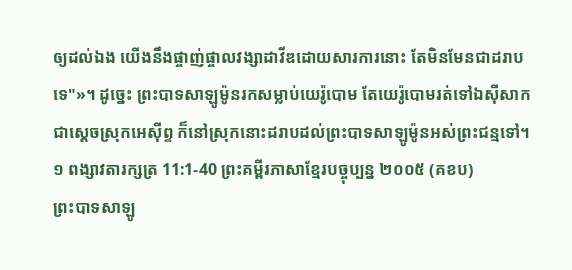ឲ្យដល់ឯង យើងនឹងផ្ចាញ់ផ្ចាលវង្សាដាវីឌដោយសារការនោះ តែមិនមែនជាដរាបទេ"»។ ដូច្នេះ ព្រះបាទសាឡូម៉ូនរកសម្លាប់យេរ៉ូបោម តែយេរ៉ូបោមរត់ទៅឯស៊ីសាក ជាស្តេចស្រុកអេស៊ីព្ទ ក៏នៅស្រុកនោះដរាបដល់ព្រះបាទសាឡូម៉ូនអស់ព្រះជន្មទៅ។
១ ពង្សាវតារក្សត្រ 11:1-40 ព្រះគម្ពីរភាសាខ្មែរបច្ចុប្បន្ន ២០០៥ (គខប)
ព្រះបាទសាឡូ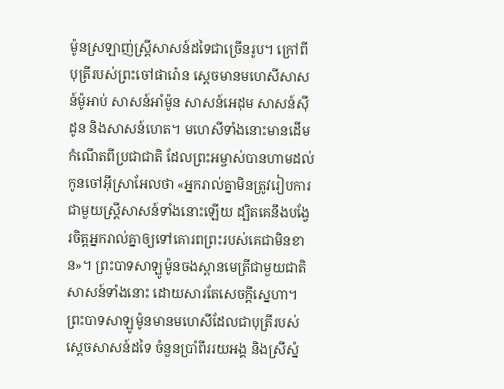ម៉ូនស្រឡាញ់ស្ត្រីសាសន៍ដទៃជាច្រើនរូប។ ក្រៅពីបុត្រីរបស់ព្រះចៅផារ៉ោន ស្ដេចមានមហេសីសាសន៍ម៉ូអាប់ សាសន៍អាំម៉ូន សាសន៍អេដុម សាសន៍ស៊ីដូន និងសាសន៍ហេត។ មហេសីទាំងនោះមានដើមកំណើតពីប្រជាជាតិ ដែលព្រះអម្ចាស់បានហាមដល់កូនចៅអ៊ីស្រាអែលថា «អ្នករាល់គ្នាមិនត្រូវរៀបការជាមួយស្ត្រីសាសន៍ទាំងនោះឡើយ ដ្បិតគេនឹងបង្វែរចិត្តអ្នករាល់គ្នាឲ្យទៅគោរពព្រះរបស់គេជាមិនខាន»។ ព្រះបាទសាឡូម៉ូនចងស្ពានមេត្រីជាមួយជាតិសាសន៍ទាំងនោះ ដោយសារតែសេចក្ដីស្នេហា។ ព្រះបាទសាឡូម៉ូនមានមហេសីដែលជាបុត្រីរបស់ស្ដេចសាសន៍ដទៃ ចំនួនប្រាំពីររយអង្គ និងស្រីស្នំ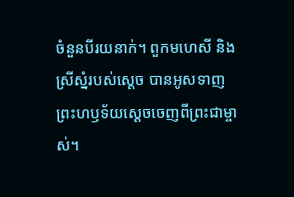ចំនួនបីរយនាក់។ ពួកមហេសី និងស្រីស្នំរបស់ស្ដេច បានអូសទាញព្រះហឫទ័យស្ដេចចេញពីព្រះជាម្ចាស់។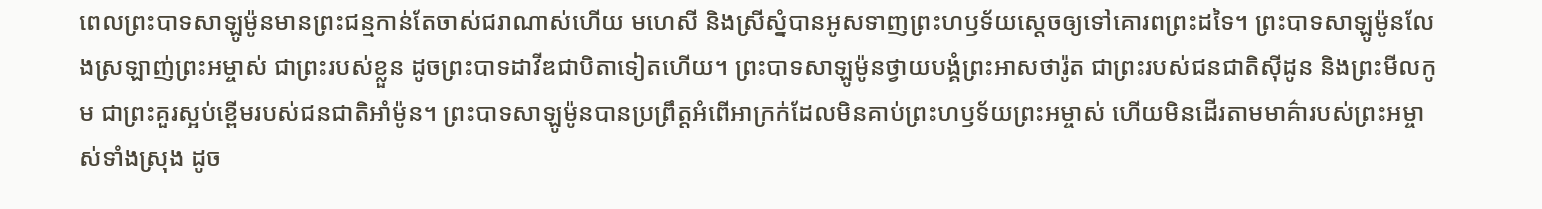ពេលព្រះបាទសាឡូម៉ូនមានព្រះជន្មកាន់តែចាស់ជរាណាស់ហើយ មហេសី និងស្រីស្នំបានអូសទាញព្រះហឫទ័យស្ដេចឲ្យទៅគោរពព្រះដទៃ។ ព្រះបាទសាឡូម៉ូនលែងស្រឡាញ់ព្រះអម្ចាស់ ជាព្រះរបស់ខ្លួន ដូចព្រះបាទដាវីឌជាបិតាទៀតហើយ។ ព្រះបាទសាឡូម៉ូនថ្វាយបង្គំព្រះអាសថារ៉ូត ជាព្រះរបស់ជនជាតិស៊ីដូន និងព្រះមីលកូម ជាព្រះគួរស្អប់ខ្ពើមរបស់ជនជាតិអាំម៉ូន។ ព្រះបាទសាឡូម៉ូនបានប្រព្រឹត្តអំពើអាក្រក់ដែលមិនគាប់ព្រះហឫទ័យព្រះអម្ចាស់ ហើយមិនដើរតាមមាគ៌ារបស់ព្រះអម្ចាស់ទាំងស្រុង ដូច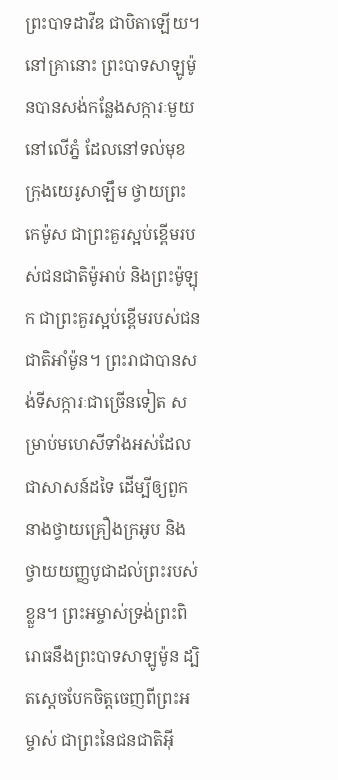ព្រះបាទដាវីឌ ជាបិតាឡើយ។ នៅគ្រានោះ ព្រះបាទសាឡូម៉ូនបានសង់កន្លែងសក្ការៈមួយនៅលើភ្នំ ដែលនៅទល់មុខក្រុងយេរូសាឡឹម ថ្វាយព្រះកេម៉ូស ជាព្រះគួរស្អប់ខ្ពើមរបស់ជនជាតិម៉ូអាប់ និងព្រះម៉ូឡុក ជាព្រះគួរស្អប់ខ្ពើមរបស់ជនជាតិអាំម៉ូន។ ព្រះរាជាបានសង់ទីសក្ការៈជាច្រើនទៀត សម្រាប់មហេសីទាំងអស់ដែលជាសាសន៍ដទៃ ដើម្បីឲ្យពួកនាងថ្វាយគ្រឿងក្រអូប និងថ្វាយយញ្ញបូជាដល់ព្រះរបស់ខ្លួន។ ព្រះអម្ចាស់ទ្រង់ព្រះពិរោធនឹងព្រះបាទសាឡូម៉ូន ដ្បិតស្ដេចបែកចិត្តចេញពីព្រះអម្ចាស់ ជាព្រះនៃជនជាតិអ៊ី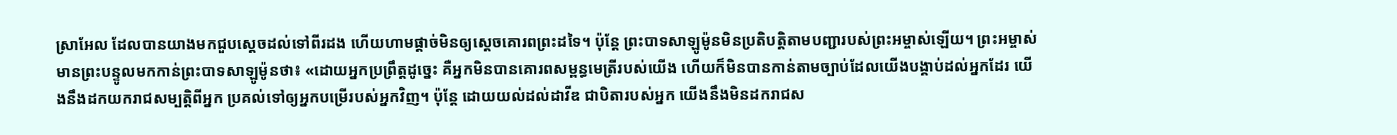ស្រាអែល ដែលបានយាងមកជួបស្ដេចដល់ទៅពីរដង ហើយហាមផ្ដាច់មិនឲ្យស្ដេចគោរពព្រះដទៃ។ ប៉ុន្តែ ព្រះបាទសាឡូម៉ូនមិនប្រតិបត្តិតាមបញ្ជារបស់ព្រះអម្ចាស់ឡើយ។ ព្រះអម្ចាស់មានព្រះបន្ទូលមកកាន់ព្រះបាទសាឡូម៉ូនថា៖ «ដោយអ្នកប្រព្រឹត្តដូច្នេះ គឺអ្នកមិនបានគោរពសម្ពន្ធមេត្រីរបស់យើង ហើយក៏មិនបានកាន់តាមច្បាប់ដែលយើងបង្គាប់ដល់អ្នកដែរ យើងនឹងដកយករាជសម្បត្តិពីអ្នក ប្រគល់ទៅឲ្យអ្នកបម្រើរបស់អ្នកវិញ។ ប៉ុន្តែ ដោយយល់ដល់ដាវីឌ ជាបិតារបស់អ្នក យើងនឹងមិនដករាជស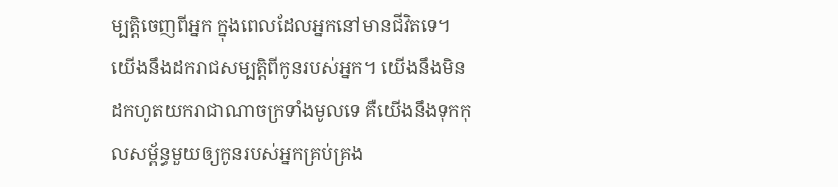ម្បត្តិចេញពីអ្នក ក្នុងពេលដែលអ្នកនៅមានជីវិតទេ។ យើងនឹងដករាជសម្បត្តិពីកូនរបស់អ្នក។ យើងនឹងមិនដកហូតយករាជាណាចក្រទាំងមូលទេ គឺយើងនឹងទុកកុលសម្ព័ន្ធមួយឲ្យកូនរបស់អ្នកគ្រប់គ្រង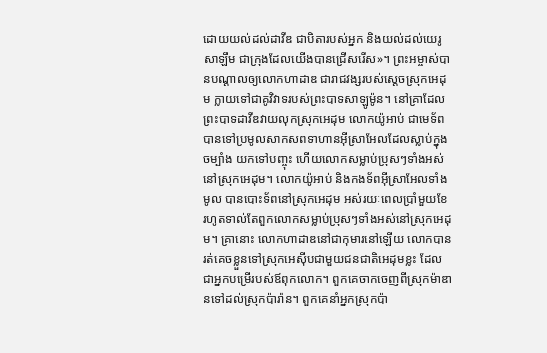ដោយយល់ដល់ដាវីឌ ជាបិតារបស់អ្នក និងយល់ដល់យេរូសាឡឹម ជាក្រុងដែលយើងបានជ្រើសរើស»។ ព្រះអម្ចាស់បានបណ្ដាលឲ្យលោកហាដាឌ ជារាជវង្សរបស់ស្ដេចស្រុកអេដុម ក្លាយទៅជាគូវិវាទរបស់ព្រះបាទសាឡូម៉ូន។ នៅគ្រាដែលព្រះបាទដាវីឌវាយលុកស្រុកអេដុម លោកយ៉ូអាប់ ជាមេទ័ព បានទៅប្រមូលសាកសពទាហានអ៊ីស្រាអែលដែលស្លាប់ក្នុងចម្បាំង យកទៅបញ្ចុះ ហើយលោកសម្លាប់ប្រុសៗទាំងអស់នៅស្រុកអេដុម។ លោកយ៉ូអាប់ និងកងទ័ពអ៊ីស្រាអែលទាំងមូល បានបោះទ័ពនៅស្រុកអេដុម អស់រយៈពេលប្រាំមួយខែ រហូតទាល់តែពួកលោកសម្លាប់ប្រុសៗទាំងអស់នៅស្រុកអេដុម។ គ្រានោះ លោកហាដាឌនៅជាកុមារនៅឡើយ លោកបានរត់គេចខ្លួនទៅស្រុកអេស៊ីបជាមួយជនជាតិអេដុមខ្លះ ដែលជាអ្នកបម្រើរបស់ឪពុកលោក។ ពួកគេចាកចេញពីស្រុកម៉ាឌានទៅដល់ស្រុកប៉ារ៉ាន។ ពួកគេនាំអ្នកស្រុកប៉ា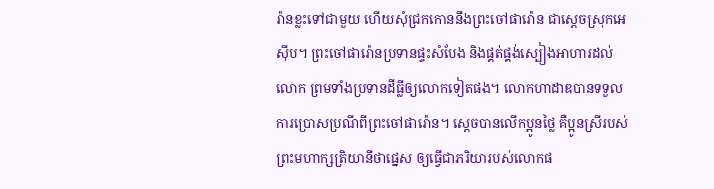រ៉ានខ្លះទៅជាមួយ ហើយសុំជ្រកកោននឹងព្រះចៅផារ៉ោន ជាស្ដេចស្រុកអេស៊ីប។ ព្រះចៅផារ៉ោនប្រទានផ្ទះសំបែង និងផ្គត់ផ្គង់ស្បៀងអាហារដល់លោក ព្រមទាំងប្រទានដីធ្លីឲ្យលោកទៀតផង។ លោកហាដាឌបានទទួលការប្រោសប្រណីពីព្រះចៅផារ៉ោន។ ស្ដេចបានលើកប្អូនថ្លៃ គឺប្អូនស្រីរបស់ព្រះមហាក្សត្រិយានីថាផ្នេស ឲ្យធ្វើជាភរិយារបស់លោកផ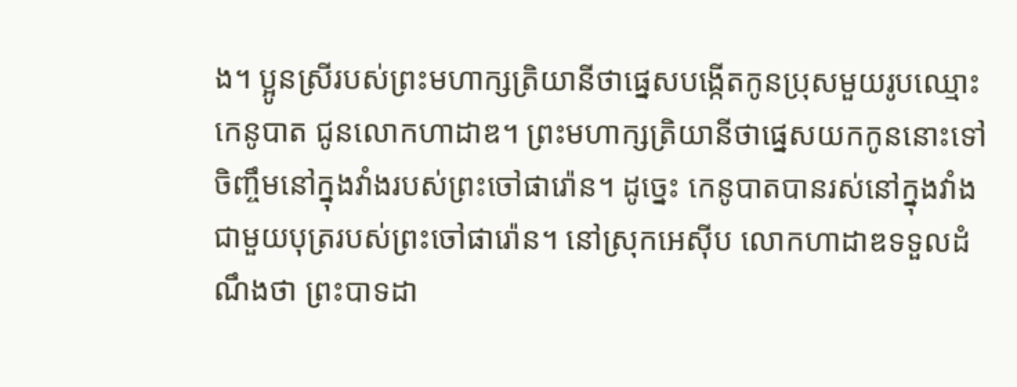ង។ ប្អូនស្រីរបស់ព្រះមហាក្សត្រិយានីថាផ្នេសបង្កើតកូនប្រុសមួយរូបឈ្មោះកេនូបាត ជូនលោកហាដាឌ។ ព្រះមហាក្សត្រិយានីថាផ្នេសយកកូននោះទៅចិញ្ចឹមនៅក្នុងវាំងរបស់ព្រះចៅផារ៉ោន។ ដូច្នេះ កេនូបាតបានរស់នៅក្នុងវាំងជាមួយបុត្ររបស់ព្រះចៅផារ៉ោន។ នៅស្រុកអេស៊ីប លោកហាដាឌទទួលដំណឹងថា ព្រះបាទដា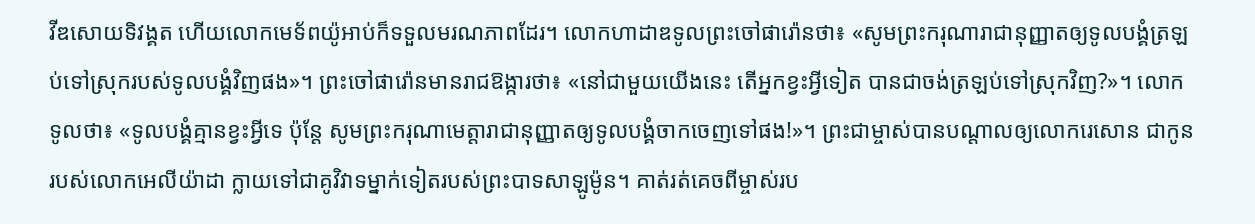វីឌសោយទិវង្គត ហើយលោកមេទ័ពយ៉ូអាប់ក៏ទទួលមរណភាពដែរ។ លោកហាដាឌទូលព្រះចៅផារ៉ោនថា៖ «សូមព្រះករុណារាជានុញ្ញាតឲ្យទូលបង្គំត្រឡប់ទៅស្រុករបស់ទូលបង្គំវិញផង»។ ព្រះចៅផារ៉ោនមានរាជឱង្ការថា៖ «នៅជាមួយយើងនេះ តើអ្នកខ្វះអ្វីទៀត បានជាចង់ត្រឡប់ទៅស្រុកវិញ?»។ លោកទូលថា៖ «ទូលបង្គំគ្មានខ្វះអ្វីទេ ប៉ុន្តែ សូមព្រះករុណាមេត្តារាជានុញ្ញាតឲ្យទូលបង្គំចាកចេញទៅផង!»។ ព្រះជាម្ចាស់បានបណ្ដាលឲ្យលោករេសោន ជាកូនរបស់លោកអេលីយ៉ាដា ក្លាយទៅជាគូវិវាទម្នាក់ទៀតរបស់ព្រះបាទសាឡូម៉ូន។ គាត់រត់គេចពីម្ចាស់រប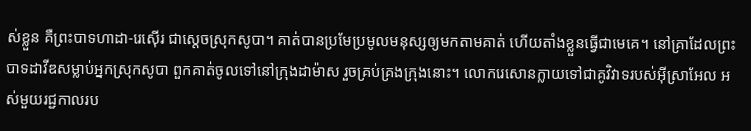ស់ខ្លួន គឺព្រះបាទហាដា-រេស៊ើរ ជាស្ដេចស្រុកសូបា។ គាត់បានប្រមែប្រមូលមនុស្សឲ្យមកតាមគាត់ ហើយតាំងខ្លួនធ្វើជាមេគេ។ នៅគ្រាដែលព្រះបាទដាវីឌសម្លាប់អ្នកស្រុកសូបា ពួកគាត់ចូលទៅនៅក្រុងដាម៉ាស រួចគ្រប់គ្រងក្រុងនោះ។ លោករេសោនក្លាយទៅជាគូវិវាទរបស់អ៊ីស្រាអែល អស់មួយរជ្ជកាលរប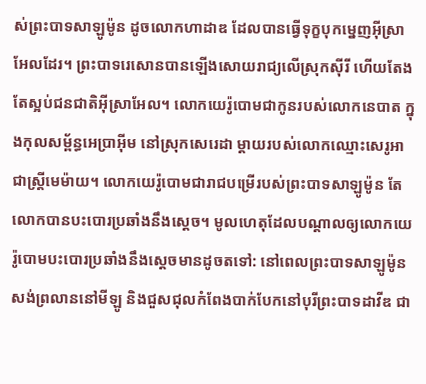ស់ព្រះបាទសាឡូម៉ូន ដូចលោកហាដាឌ ដែលបានធ្វើទុក្ខបុកម្នេញអ៊ីស្រាអែលដែរ។ ព្រះបាទរេសោនបានឡើងសោយរាជ្យលើស្រុកស៊ីរី ហើយតែងតែស្អប់ជនជាតិអ៊ីស្រាអែល។ លោកយេរ៉ូបោមជាកូនរបស់លោកនេបាត ក្នុងកុលសម្ព័ន្ធអេប្រាអ៊ីម នៅស្រុកសេរេដា ម្ដាយរបស់លោកឈ្មោះសេរូអា ជាស្ត្រីមេម៉ាយ។ លោកយេរ៉ូបោមជារាជបម្រើរបស់ព្រះបាទសាឡូម៉ូន តែលោកបានបះបោរប្រឆាំងនឹងស្ដេច។ មូលហេតុដែលបណ្ដាលឲ្យលោកយេរ៉ូបោមបះបោរប្រឆាំងនឹងស្ដេចមានដូចតទៅ: នៅពេលព្រះបាទសាឡូម៉ូនសង់ព្រលាននៅមីឡូ និងជួសជុលកំពែងបាក់បែកនៅបុរីព្រះបាទដាវីឌ ជា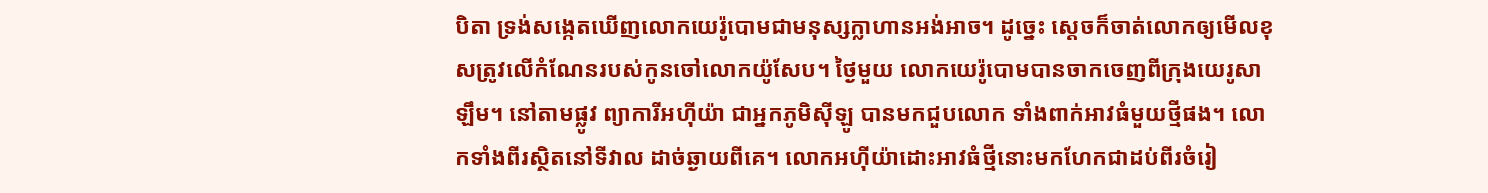បិតា ទ្រង់សង្កេតឃើញលោកយេរ៉ូបោមជាមនុស្សក្លាហានអង់អាច។ ដូច្នេះ ស្ដេចក៏ចាត់លោកឲ្យមើលខុសត្រូវលើកំណែនរបស់កូនចៅលោកយ៉ូសែប។ ថ្ងៃមួយ លោកយេរ៉ូបោមបានចាកចេញពីក្រុងយេរូសាឡឹម។ នៅតាមផ្លូវ ព្យាការីអហ៊ីយ៉ា ជាអ្នកភូមិស៊ីឡូ បានមកជួបលោក ទាំងពាក់អាវធំមួយថ្មីផង។ លោកទាំងពីរស្ថិតនៅទីវាល ដាច់ឆ្ងាយពីគេ។ លោកអហ៊ីយ៉ាដោះអាវធំថ្មីនោះមកហែកជាដប់ពីរចំរៀ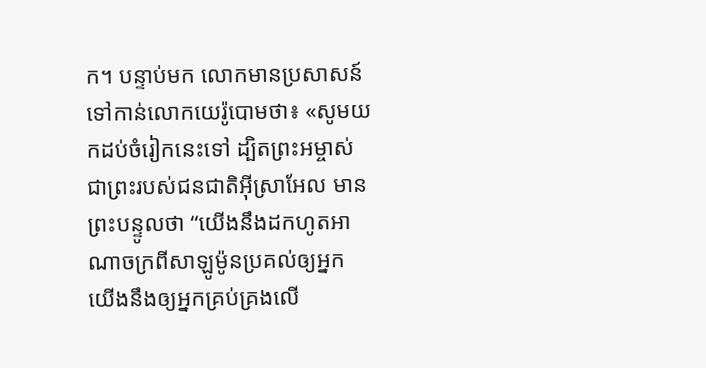ក។ បន្ទាប់មក លោកមានប្រសាសន៍ទៅកាន់លោកយេរ៉ូបោមថា៖ «សូមយកដប់ចំរៀកនេះទៅ ដ្បិតព្រះអម្ចាស់ ជាព្រះរបស់ជនជាតិអ៊ីស្រាអែល មានព្រះបន្ទូលថា “យើងនឹងដកហូតអាណាចក្រពីសាឡូម៉ូនប្រគល់ឲ្យអ្នក យើងនឹងឲ្យអ្នកគ្រប់គ្រងលើ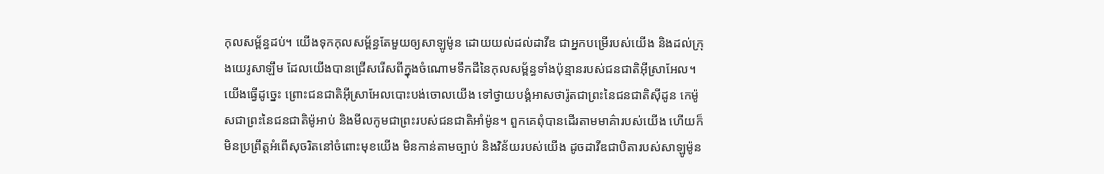កុលសម្ព័ន្ធដប់។ យើងទុកកុលសម្ព័ន្ធតែមួយឲ្យសាឡូម៉ូន ដោយយល់ដល់ដាវីឌ ជាអ្នកបម្រើរបស់យើង និងដល់ក្រុងយេរូសាឡឹម ដែលយើងបានជ្រើសរើសពីក្នុងចំណោមទឹកដីនៃកុលសម្ព័ន្ធទាំងប៉ុន្មានរបស់ជនជាតិអ៊ីស្រាអែល។ យើងធ្វើដូច្នេះ ព្រោះជនជាតិអ៊ីស្រាអែលបោះបង់ចោលយើង ទៅថ្វាយបង្គំអាសថារ៉ូតជាព្រះនៃជនជាតិស៊ីដូន កេម៉ូសជាព្រះនៃជនជាតិម៉ូអាប់ និងមីលកូមជាព្រះរបស់ជនជាតិអាំម៉ូន។ ពួកគេពុំបានដើរតាមមាគ៌ារបស់យើង ហើយក៏មិនប្រព្រឹត្តអំពើសុចរិតនៅចំពោះមុខយើង មិនកាន់តាមច្បាប់ និងវិន័យរបស់យើង ដូចដាវីឌជាបិតារបស់សាឡូម៉ូន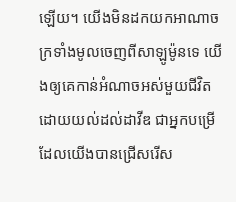ឡើយ។ យើងមិនដកយកអាណាចក្រទាំងមូលចេញពីសាឡូម៉ូនទេ យើងឲ្យគេកាន់អំណាចអស់មួយជីវិត ដោយយល់ដល់ដាវីឌ ជាអ្នកបម្រើដែលយើងបានជ្រើសរើស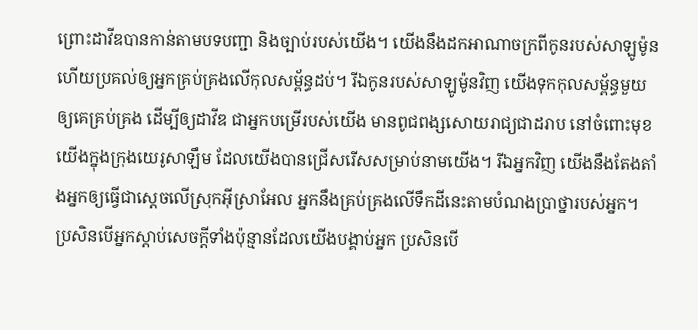ព្រោះដាវីឌបានកាន់តាមបទបញ្ជា និងច្បាប់របស់យើង។ យើងនឹងដកអាណាចក្រពីកូនរបស់សាឡូម៉ូន ហើយប្រគល់ឲ្យអ្នកគ្រប់គ្រងលើកុលសម្ព័ន្ធដប់។ រីឯកូនរបស់សាឡូម៉ូនវិញ យើងទុកកុលសម្ព័ន្ធមួយឲ្យគេគ្រប់គ្រង ដើម្បីឲ្យដាវីឌ ជាអ្នកបម្រើរបស់យើង មានពូជពង្សសោយរាជ្យជាដរាប នៅចំពោះមុខយើងក្នុងក្រុងយេរូសាឡឹម ដែលយើងបានជ្រើសរើសសម្រាប់នាមយើង។ រីឯអ្នកវិញ យើងនឹងតែងតាំងអ្នកឲ្យធ្វើជាស្ដេចលើស្រុកអ៊ីស្រាអែល អ្នកនឹងគ្រប់គ្រងលើទឹកដីនេះតាមបំណងប្រាថ្នារបស់អ្នក។ ប្រសិនបើអ្នកស្ដាប់សេចក្ដីទាំងប៉ុន្មានដែលយើងបង្គាប់អ្នក ប្រសិនបើ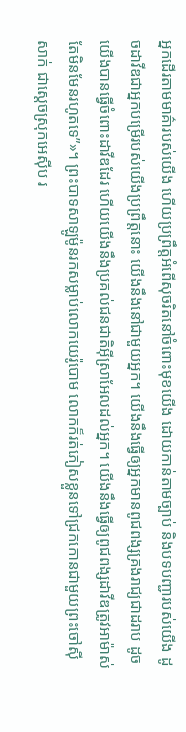អ្នកដើរតាមមាគ៌ារបស់យើង ហើយប្រព្រឹត្តអំពើសុចរិតនៅចំពោះមុខយើង ដោយកាន់តាមច្បាប់ និងបទបញ្ជារបស់យើង ដូចដាវីឌជាអ្នកបម្រើរបស់យើងប្រព្រឹត្តនោះ យើងនឹងនៅជាមួយអ្នក។ យើងនឹងធ្វើឲ្យអ្នកមានពូជពង្សគ្រងរាជ្យជាដរាប ដូចយើងបានធ្វើចំពោះដាវីឌដែរ ហើយយើងនឹងប្រគល់ជនជាតិអ៊ីស្រាអែលដល់អ្នក។ យើងនឹងធ្វើឲ្យពូជពង្សដាវីឌត្រូវអាម៉ាស់ តែមិនមែនរហូតទេ”»។ ព្រះបាទសាឡូម៉ូនរកសម្លាប់លោកយេរ៉ូបោម លោកក៏រត់ភៀសខ្លួនទៅជ្រកកោនជាមួយព្រះចៅស៊ីសាក់ ជាស្ដេចស្រុកអេស៊ីប រ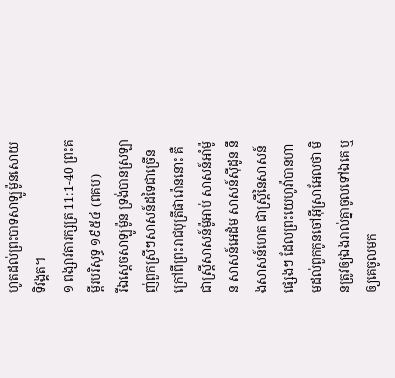ហូតដល់ព្រះបាទសាឡូម៉ូនសោយទិវង្គត។
១ ពង្សាវតារក្សត្រ 11:1-40 ព្រះគម្ពីរបរិសុទ្ធ ១៩៥៤ (ពគប)
រីឯស្តេចសាឡូម៉ូន ទ្រង់បានស្រឡាញ់ពួកស្រីៗសាសន៍ដទៃជាច្រើន ក្រៅពីព្រះរាជបុត្រីផារ៉ោននោះ គឺជាស្ត្រីសាសន៍ម៉ូអាប់ សាសន៍អាំម៉ូន សាសន៍អេដំម សាសន៍ស៊ីដូន នឹងសាសន៍ហេត ជាស្ត្រីនៃសាសន៍ផ្សេងៗ ដែលព្រះយេហូវ៉ាបានហាមដល់ពួកកូនចៅអ៊ីស្រាអែលថា មិនត្រូវឲ្យឯងរាល់គ្នាចូលទៅឯគេ ឬឲ្យគេចូលមក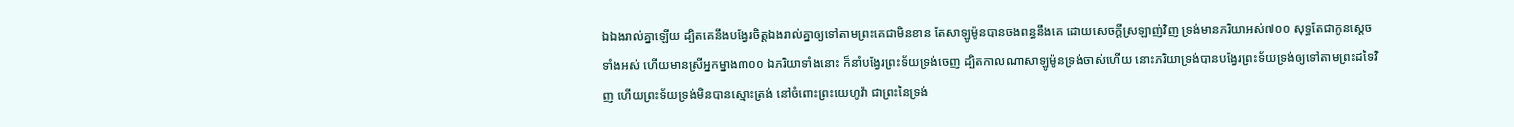ឯឯងរាល់គ្នាឡើយ ដ្បិតគេនឹងបង្វែរចិត្តឯងរាល់គ្នាឲ្យទៅតាមព្រះគេជាមិនខាន តែសាឡូម៉ូនបានចងពន្ធនឹងគេ ដោយសេចក្ដីស្រឡាញ់វិញ ទ្រង់មានភរិយាអស់៧០០ សុទ្ធតែជាកូនស្តេចទាំងអស់ ហើយមានស្រីអ្នកម្នាង៣០០ ឯភរិយាទាំងនោះ ក៏នាំបង្វែរព្រះទ័យទ្រង់ចេញ ដ្បិតកាលណាសាឡូម៉ូនទ្រង់ចាស់ហើយ នោះភរិយាទ្រង់បានបង្វែរព្រះទ័យទ្រង់ឲ្យទៅតាមព្រះដទៃវិញ ហើយព្រះទ័យទ្រង់មិនបានស្មោះត្រង់ នៅចំពោះព្រះយេហូវ៉ា ជាព្រះនៃទ្រង់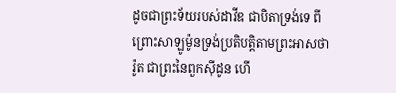ដូចជាព្រះទ័យរបស់ដាវីឌ ជាបិតាទ្រង់ទេ ពីព្រោះសាឡូម៉ូនទ្រង់ប្រតិបត្តិតាមព្រះអាសថារ៉ូត ជាព្រះនៃពួកស៊ីដូន ហើ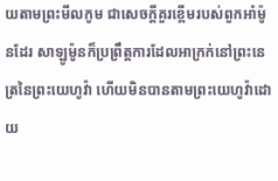យតាមព្រះមីលកូម ជាសេចក្ដីគួរខ្ពើមរបស់ពួកអាំម៉ូនដែរ សាឡូម៉ូនក៏ប្រព្រឹត្តការដែលអាក្រក់នៅព្រះនេត្រនៃព្រះយេហូវ៉ា ហើយមិនបានតាមព្រះយេហូវ៉ាដោយ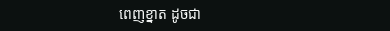ពេញខ្នាត ដូចជា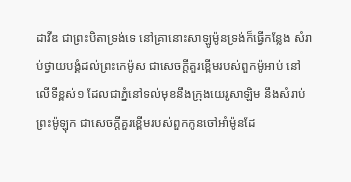ដាវីឌ ជាព្រះបិតាទ្រង់ទេ នៅគ្រានោះសាឡូម៉ូនទ្រង់ក៏ធ្វើកន្លែង សំរាប់ថ្វាយបង្គំដល់ព្រះកេម៉ូស ជាសេចក្ដីគួរខ្ពើមរបស់ពួកម៉ូអាប់ នៅលើទីខ្ពស់១ ដែលជាភ្នំនៅទល់មុខនឹងក្រុងយេរូសាឡិម នឹងសំរាប់ព្រះម៉ូឡុក ជាសេចក្ដីគួរខ្ពើមរបស់ពួកកូនចៅអាំម៉ូនដែ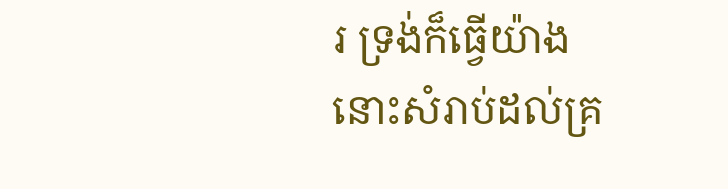រ ទ្រង់ក៏ធ្វើយ៉ាងនោះសំរាប់ដល់គ្រ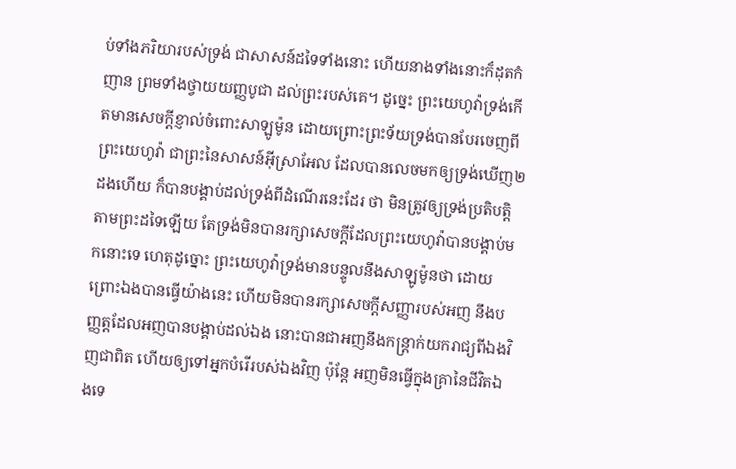ប់ទាំងភរិយារបស់ទ្រង់ ជាសាសន៍ដទៃទាំងនោះ ហើយនាងទាំងនោះក៏ដុតកំញាន ព្រមទាំងថ្វាយយញ្ញបូជា ដល់ព្រះរបស់គេ។ ដូច្នេះ ព្រះយេហូវ៉ាទ្រង់កើតមានសេចក្ដីខ្ញាល់ចំពោះសាឡូម៉ូន ដោយព្រោះព្រះទ័យទ្រង់បានបែរចេញពីព្រះយេហូវ៉ា ជាព្រះនៃសាសន៍អ៊ីស្រាអែល ដែលបានលេចមកឲ្យទ្រង់ឃើញ២ដងហើយ ក៏បានបង្គាប់ដល់ទ្រង់ពីដំណើរនេះដែរ ថា មិនត្រូវឲ្យទ្រង់ប្រតិបត្តិតាមព្រះដទៃឡើយ តែទ្រង់មិនបានរក្សាសេចក្ដីដែលព្រះយេហូវ៉ាបានបង្គាប់មកនោះទេ ហេតុដូច្នោះ ព្រះយេហូវ៉ាទ្រង់មានបន្ទូលនឹងសាឡូម៉ូនថា ដោយព្រោះឯងបានធ្វើយ៉ាងនេះ ហើយមិនបានរក្សាសេចក្ដីសញ្ញារបស់អញ នឹងបញ្ញត្តដែលអញបានបង្គាប់ដល់ឯង នោះបានជាអញនឹងកន្ត្រាក់យករាជ្យពីឯងវិញជាពិត ហើយឲ្យទៅអ្នកបំរើរបស់ឯងវិញ ប៉ុន្តែ អញមិនធ្វើក្នុងគ្រានៃជីវិតឯងទេ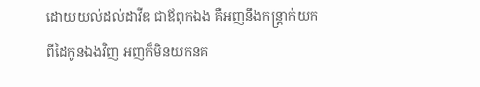ដោយយល់ដល់ដាវីឌ ជាឪពុកឯង គឺអញនឹងកន្ត្រាក់យកពីដៃកូនឯងវិញ អញក៏មិនយកនគ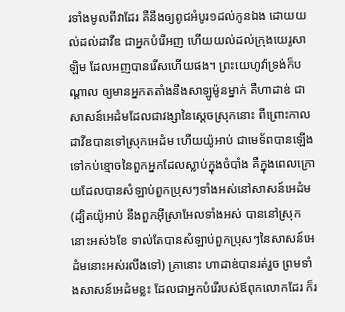រទាំងមូលពីវាដែរ គឺនឹងឲ្យពូជអំបូរ១ដល់កូនឯង ដោយយល់ដល់ដាវីឌ ជាអ្នកបំរើអញ ហើយយល់ដល់ក្រុងយេរូសាឡិម ដែលអញបានរើសហើយផង។ ព្រះយេហូវ៉ាទ្រង់ក៏បណ្តាល ឲ្យមានអ្នកតតាំងនឹងសាឡូម៉ូនម្នាក់ គឺហាដាឌ់ ជាសាសន៍អេដំមដែលជាវង្សានៃស្តេចស្រុកនោះ ពីព្រោះកាលដាវីឌបានទៅស្រុកអេដំម ហើយយ៉ូអាប់ ជាមេទ័ពបានឡើងទៅកប់ខ្មោចនៃពួកអ្នកដែលស្លាប់ក្នុងចំបាំង គឺក្នុងពេលក្រោយដែលបានសំឡាប់ពួកប្រុសៗទាំងអស់នៅសាសន៍អេដំម (ដ្បិតយ៉ូអាប់ នឹងពួកអ៊ីស្រាអែលទាំងអស់ បាននៅស្រុកនោះអស់៦ខែ ទាល់តែបានសំឡាប់ពួកប្រុសៗនៃសាសន៍អេដំមនោះអស់រលីងទៅ) គ្រានោះ ហាដាឌ់បានរត់រួច ព្រមទាំងសាសន៍អេដំមខ្លះ ដែលជាអ្នកបំរើរបស់ឪពុកលោកដែរ ក៏រ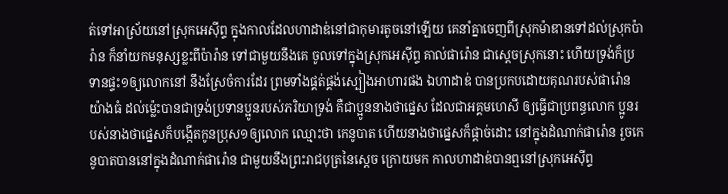ត់ទៅអាស្រ័យនៅស្រុកអេស៊ីព្ទ ក្នុងកាលដែលហាដាឌ់នៅជាកុមារតូចនៅឡើយ គេនាំគ្នាចេញពីស្រុកម៉ាឌានទៅដល់ស្រុកប៉ារ៉ាន ក៏នាំយកមនុស្សខ្លះពីប៉ារ៉ាន ទៅជាមួយនឹងគេ ចូលទៅក្នុងស្រុកអេស៊ីព្ទ គាល់ផារ៉ោន ជាស្តេចស្រុកនោះ ហើយទ្រង់ក៏ប្រទានផ្ទះ១ឲ្យលោកនៅ នឹងស្រែចំការដែរ ព្រមទាំងផ្គត់ផ្គង់ស្បៀងអាហារផង ឯហាដាឌ់ បានប្រកបដោយគុណរបស់ផារ៉ោនយ៉ាងធំ ដល់ម៉្លេះបានជាទ្រង់ប្រទានប្អូនរបស់ភរិយាទ្រង់ គឺជាប្អូននាងថាផ្នេស ដែលជាអគ្គមហេសី ឲ្យធ្វើជាប្រពន្ធលោក ប្អូនរបស់នាងថាផ្នេសក៏បង្កើតកូនប្រុស១ឲ្យលោក ឈ្មោះថា កេនូបាត ហើយនាងថាផ្នេសក៏ផ្តាច់ដោះ នៅក្នុងដំណាក់ផារ៉ោន រួចកេនូបាតបាននៅក្នុងដំណាក់ផារ៉ោន ជាមួយនឹងព្រះរាជបុត្រនៃស្តេច ក្រោយមក កាលហាដាឌ់បានឮនៅស្រុកអេស៊ីព្ទ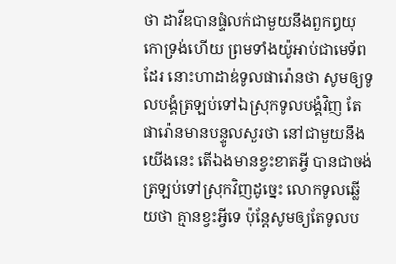ថា ដាវីឌបានផ្ទំលក់ជាមួយនឹងពួកឰយុកោទ្រង់ហើយ ព្រមទាំងយ៉ូអាប់ជាមេទ័ពដែរ នោះហាដាឌ់ទូលផារ៉ោនថា សូមឲ្យទូលបង្គំត្រឡប់ទៅឯស្រុកទូលបង្គំវិញ តែផារ៉ោនមានបន្ទូលសួរថា នៅជាមួយនឹងយើងនេះ តើឯងមានខ្វះខាតអ្វី បានជាចង់ត្រឡប់ទៅស្រុកវិញដូច្នេះ លោកទូលឆ្លើយថា គ្មានខ្វះអ្វីទេ ប៉ុន្តែសូមឲ្យតែទូលប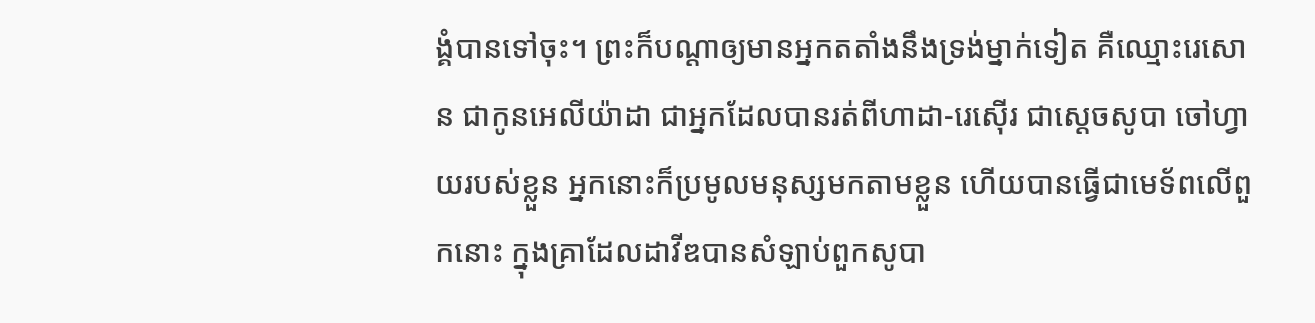ង្គំបានទៅចុះ។ ព្រះក៏បណ្តាឲ្យមានអ្នកតតាំងនឹងទ្រង់ម្នាក់ទៀត គឺឈ្មោះរេសោន ជាកូនអេលីយ៉ាដា ជាអ្នកដែលបានរត់ពីហាដា-រេស៊ើរ ជាស្តេចសូបា ចៅហ្វាយរបស់ខ្លួន អ្នកនោះក៏ប្រមូលមនុស្សមកតាមខ្លួន ហើយបានធ្វើជាមេទ័ពលើពួកនោះ ក្នុងគ្រាដែលដាវីឌបានសំឡាប់ពួកសូបា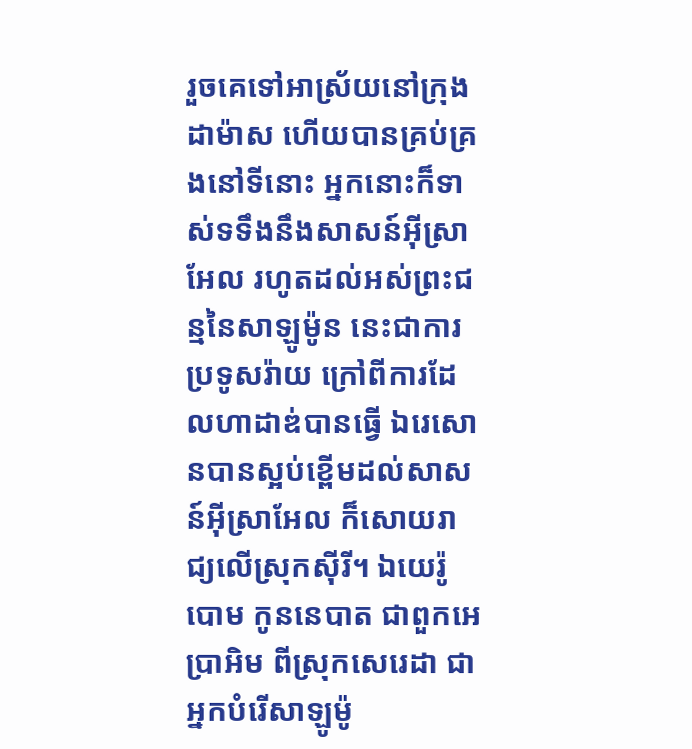រួចគេទៅអាស្រ័យនៅក្រុងដាម៉ាស ហើយបានគ្រប់គ្រងនៅទីនោះ អ្នកនោះក៏ទាស់ទទឹងនឹងសាសន៍អ៊ីស្រាអែល រហូតដល់អស់ព្រះជន្មនៃសាឡូម៉ូន នេះជាការប្រទូសរ៉ាយ ក្រៅពីការដែលហាដាឌ់បានធ្វើ ឯរេសោនបានស្អប់ខ្ពើមដល់សាសន៍អ៊ីស្រាអែល ក៏សោយរាជ្យលើស្រុកស៊ីរី។ ឯយេរ៉ូបោម កូននេបាត ជាពួកអេប្រាអិម ពីស្រុកសេរេដា ជាអ្នកបំរើសាឡូម៉ូ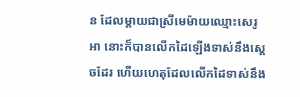ន ដែលម្តាយជាស្រីមេម៉ាយឈ្មោះសេរូអា នោះក៏បានលើកដៃឡើងទាស់នឹងស្តេចដែរ ហើយហេតុដែលលើកដៃទាស់នឹង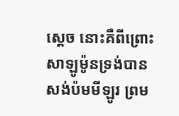ស្តេច នោះគឺពីព្រោះសាឡូម៉ូនទ្រង់បានសង់ប៉មមីឡូរ ព្រម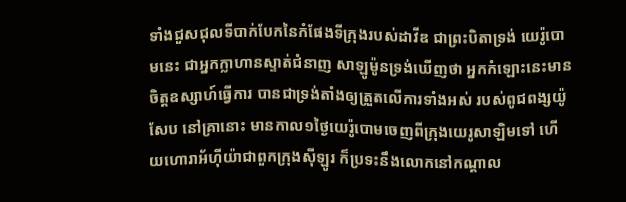ទាំងជួសជុលទីបាក់បែកនៃកំផែងទីក្រុងរបស់ដាវីឌ ជាព្រះបិតាទ្រង់ យេរ៉ូបោមនេះ ជាអ្នកក្លាហានស្ទាត់ជំនាញ សាឡូម៉ូនទ្រង់ឃើញថា អ្នកកំឡោះនេះមានចិត្តឧស្សាហ៍ធ្វើការ បានជាទ្រង់តាំងឲ្យត្រួតលើការទាំងអស់ របស់ពូជពង្សយ៉ូសែប នៅគ្រានោះ មានកាល១ថ្ងៃយេរ៉ូបោមចេញពីក្រុងយេរូសាឡិមទៅ ហើយហោរាអ័ហ៊ីយ៉ាជាពួកក្រុងស៊ីឡូរ ក៏ប្រទះនឹងលោកនៅកណ្តាល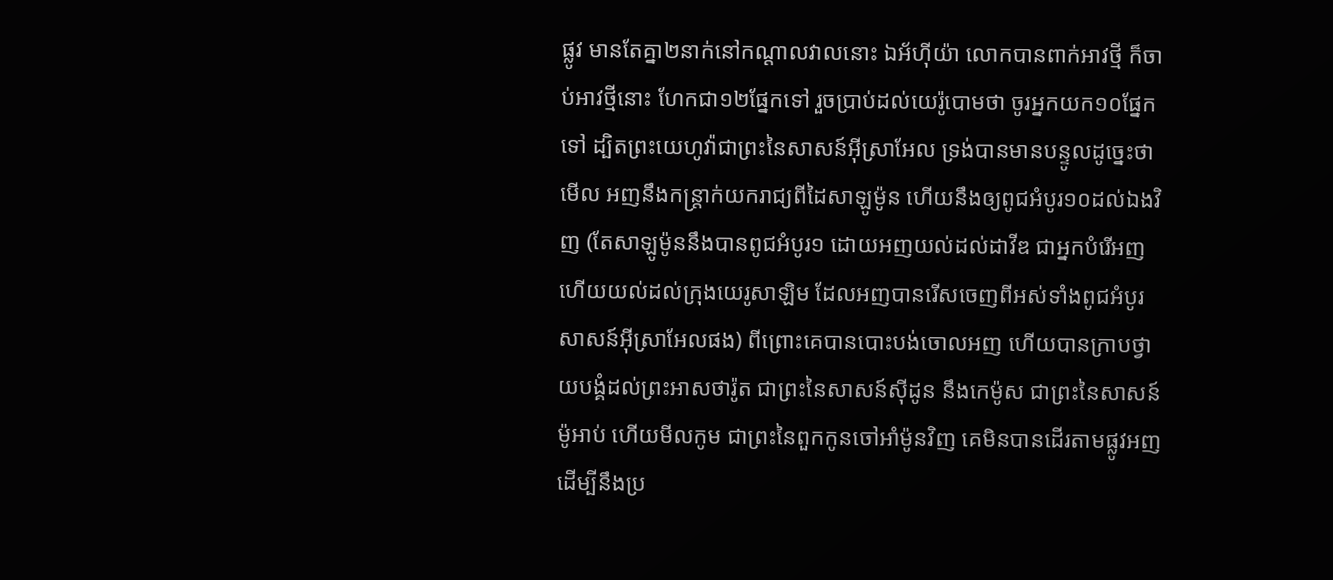ផ្លូវ មានតែគ្នា២នាក់នៅកណ្តាលវាលនោះ ឯអ័ហ៊ីយ៉ា លោកបានពាក់អាវថ្មី ក៏ចាប់អាវថ្មីនោះ ហែកជា១២ផ្នែកទៅ រួចប្រាប់ដល់យេរ៉ូបោមថា ចូរអ្នកយក១០ផ្នែកទៅ ដ្បិតព្រះយេហូវ៉ាជាព្រះនៃសាសន៍អ៊ីស្រាអែល ទ្រង់បានមានបន្ទូលដូច្នេះថា មើល អញនឹងកន្ត្រាក់យករាជ្យពីដៃសាឡូម៉ូន ហើយនឹងឲ្យពូជអំបូរ១០ដល់ឯងវិញ (តែសាឡូម៉ូននឹងបានពូជអំបូរ១ ដោយអញយល់ដល់ដាវីឌ ជាអ្នកបំរើអញ ហើយយល់ដល់ក្រុងយេរូសាឡិម ដែលអញបានរើសចេញពីអស់ទាំងពូជអំបូរសាសន៍អ៊ីស្រាអែលផង) ពីព្រោះគេបានបោះបង់ចោលអញ ហើយបានក្រាបថ្វាយបង្គំដល់ព្រះអាសថារ៉ូត ជាព្រះនៃសាសន៍ស៊ីដូន នឹងកេម៉ូស ជាព្រះនៃសាសន៍ម៉ូអាប់ ហើយមីលកូម ជាព្រះនៃពួកកូនចៅអាំម៉ូនវិញ គេមិនបានដើរតាមផ្លូវអញ ដើម្បីនឹងប្រ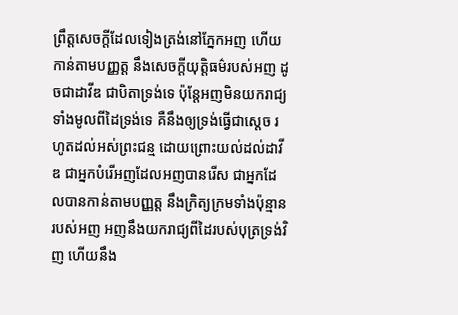ព្រឹត្តសេចក្ដីដែលទៀងត្រង់នៅភ្នែកអញ ហើយកាន់តាមបញ្ញត្ត នឹងសេចក្ដីយុត្តិធម៌របស់អញ ដូចជាដាវីឌ ជាបិតាទ្រង់ទេ ប៉ុន្តែអញមិនយករាជ្យទាំងមូលពីដៃទ្រង់ទេ គឺនឹងឲ្យទ្រង់ធ្វើជាស្តេច រហូតដល់អស់ព្រះជន្ម ដោយព្រោះយល់ដល់ដាវីឌ ជាអ្នកបំរើអញដែលអញបានរើស ជាអ្នកដែលបានកាន់តាមបញ្ញត្ត នឹងក្រិត្យក្រមទាំងប៉ុន្មានរបស់អញ អញនឹងយករាជ្យពីដៃរបស់បុត្រទ្រង់វិញ ហើយនឹង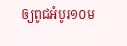ឲ្យពូជអំបូរ១០ម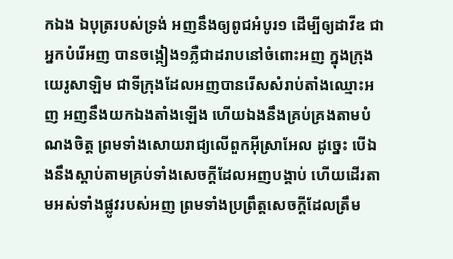កឯង ឯបុត្ររបស់ទ្រង់ អញនឹងឲ្យពូជអំបូរ១ ដើម្បីឲ្យដាវីឌ ជាអ្នកបំរើអញ បានចង្កៀង១ភ្លឺជាដរាបនៅចំពោះអញ ក្នុងក្រុងយេរូសាឡិម ជាទីក្រុងដែលអញបានរើសសំរាប់តាំងឈ្មោះអញ អញនឹងយកឯងតាំងឡើង ហើយឯងនឹងគ្រប់គ្រងតាមបំណងចិត្ត ព្រមទាំងសោយរាជ្យលើពួកអ៊ីស្រាអែល ដូច្នេះ បើឯងនឹងស្តាប់តាមគ្រប់ទាំងសេចក្ដីដែលអញបង្គាប់ ហើយដើរតាមអស់ទាំងផ្លូវរបស់អញ ព្រមទាំងប្រព្រឹត្តសេចក្ដីដែលត្រឹម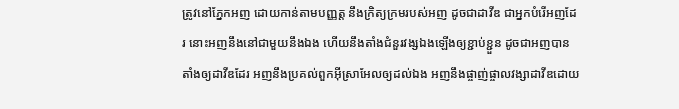ត្រូវនៅភ្នែកអញ ដោយកាន់តាមបញ្ញត្ត នឹងក្រិត្យក្រមរបស់អញ ដូចជាដាវីឌ ជាអ្នកបំរើអញដែរ នោះអញនឹងនៅជាមួយនឹងឯង ហើយនឹងតាំងជំនួរវង្សឯងឡើងឲ្យខ្ជាប់ខ្ជួន ដូចជាអញបានតាំងឲ្យដាវីឌដែរ អញនឹងប្រគល់ពួកអ៊ីស្រាអែលឲ្យដល់ឯង អញនឹងផ្ចាញ់ផ្ចាលវង្សាដាវីឌដោយ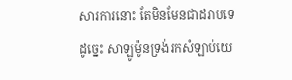សារការនោះ តែមិនមែនជាដរាបទេ ដូច្នេះ សាឡូម៉ូនទ្រង់រកសំឡាប់យេ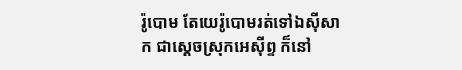រ៉ូបោម តែយេរ៉ូបោមរត់ទៅឯស៊ីសាក ជាស្តេចស្រុកអេស៊ីព្ទ ក៏នៅ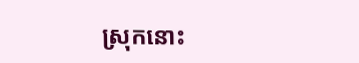ស្រុកនោះ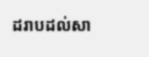ដរាបដល់សា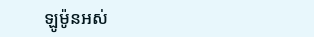ឡូម៉ូនអស់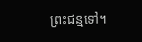ព្រះជន្មទៅ។